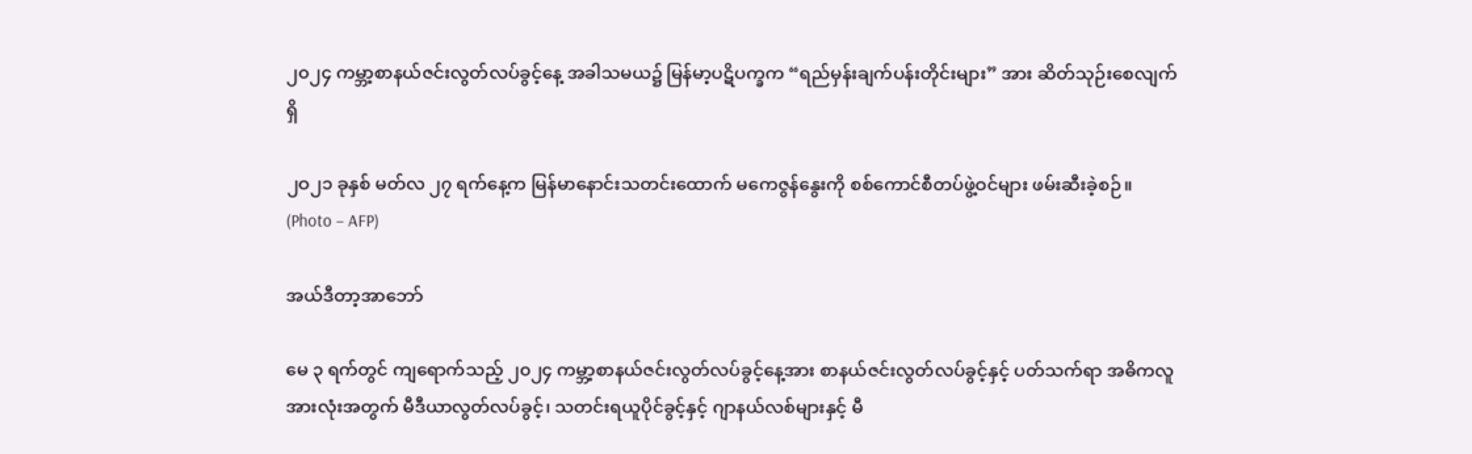၂၀၂၄ ကမ္ဘာ့စာနယ်ဇင်းလွတ်လပ်ခွင့်နေ့ အခါသမယ၌ မြန်မာ့ပဋိပက္ခက “ရည်မှန်းချက်ပန်းတိုင်းများ” အား ဆိတ်သုဉ်းစေလျက်ရှိ

၂ဝ၂၁ ခုနှစ် မတ်လ ၂၇ ရက်နေ့က မြန်မာနောင်းသတင်းထောက် မကေဇွန်နွေးကို စစ်ကောင်စီတပ်ဖွဲ့ဝင်များ ဖမ်းဆီးခဲ့စဉ်။ (Photo – AFP)

အယ်ဒီတာ့အာဘော်

မေ ၃ ရက်တွင် ကျရောက်သည့် ၂၀၂၄ ကမ္ဘာ့စာနယ်ဇင်းလွတ်လပ်ခွင့်နေ့အား စာနယ်ဇင်းလွတ်လပ်ခွင့်နှင့် ပတ်သက်ရာ အဓိကလူအားလုံးအတွက် မီဒီယာလွတ်လပ်ခွင့်၊ သတင်းရယူပိုင်ခွင့်နှင့် ဂျာနယ်လစ်များနှင့် မီ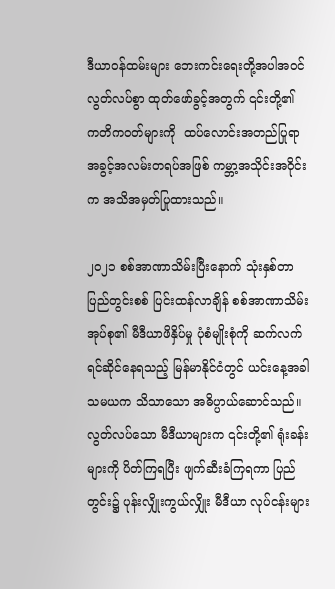ဒီယာဝန်ထမ်းများ ဘေးကင်းရေးတို့အပါအဝင် လွတ်လပ်စွာ ထုတ်ဖော်ခွင့်အတွက် ၎င်းတို့၏ ကတိကဝတ်များကို  ထပ်လောင်းအတည်ပြုရာ အခွင့်အလမ်းတရပ်အဖြစ် ကမ္ဘာ့အသိုင်းအဝိုင်းက အသိအမှတ်ပြုထားသည်။

၂၀၂၁ စစ်အာဏာသိမ်းပြီးနောက် သုံးနှစ်တာ ပြည်တွင်းစစ် ပြင်းထန်လာချိန် စစ်အာဏာသိမ်းအုပ်စု၏ မီဒီယာဖိနှိပ်မှု ပုံစံမျိုးစုံကို ဆက်လက်ရင်ဆိုင်နေရသည့် မြန်မာနိုင်ငံတွင် ယင်းနေ့အခါသမယက သိသာသော အဓိပ္ပာယ်ဆောင်သည်။ လွတ်လပ်သော မီဒီယာများက ၎င်းတို့၏ ရုံးခန်းများကို ပိတ်ကြရပြီး ဖျက်ဆီးခံကြရကာ ပြည်တွင်း၌ ပုန်းလျှိုးကွယ်လျှိုး မီဒီယာ လုပ်ငန်းများ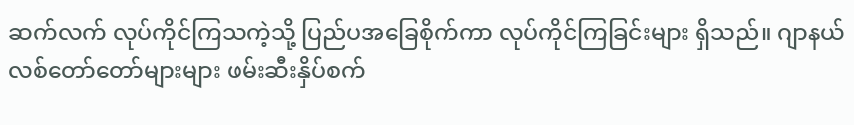ဆက်လက် လုပ်ကိုင်ကြသကဲ့သို့ ပြည်ပအခြေစိုက်ကာ လုပ်ကိုင်ကြခြင်းများ ရှိသည်။ ဂျာနယ်လစ်တော်တော်များများ ဖမ်းဆီးနှိပ်စက်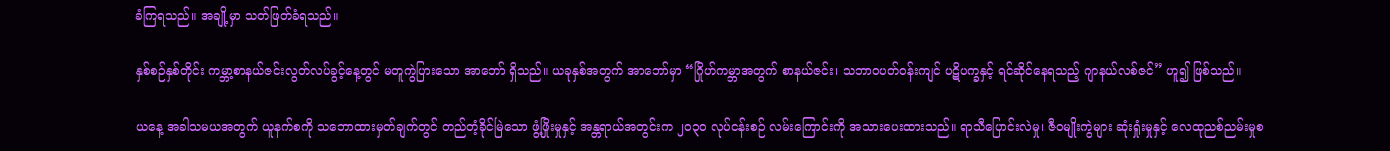ခံကြရသည်။ အချို့မှာ သတ်ဖြတ်ခံရသည်။

နှစ်စဉ်နှစ်တိုင်း ကမ္ဘာ့စာနယ်ဇင်းလွတ်လပ်ခွင့်နေ့တွင် မတူကွဲပြားသော အာဘော် ရှိသည်။ ယခုနှစ်အတွက် အာဘော်မှာ “ဂြိုဟ်ကမ္ဘာအတွက် စာနယ်ဇင်း၊ သဘာဝပတ်ဝန်းကျင် ပဋိပက္ခနှင့် ရင်ဆိုင်နေရသည့် ဂျာနယ်လစ်ဇင်” ဟူ၍ ဖြစ်သည်။

ယနေ့ အခါသမယအတွက် ယူနက်စကို သဘောထားမှတ်ချက်တွင် တည်တံ့ခိုင်မြဲသော ဖွံ့ဖြိုးမှုနှင့် အန္တရာယ်အတွင်းက ၂၀၃၀ လုပ်ငန်းစဉ် လမ်းကြောင်းကို အသားပေးထားသည်။ ရာသီပြောင်းလဲမှု၊ ဇီဝမျိုးကွဲများ ဆုံးရှုံးမှုနှင့် လေထုညစ်ညမ်းမှုစ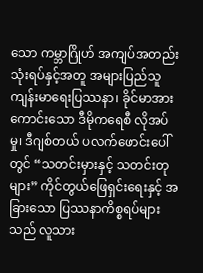သော ကမ္ဘာဂြိုဟ် အကျပ်အတည်း သုံးရပ်နှင့်အတူ အများပြည်သူ ကျန်းမာရေးပြဿနာ၊ ခိုင်မာအားကောင်းသော ဒီမိုကရေစီ လိုအပ်မှု၊ ဒီဂျစ်တယ် ပလက်ဖောင်းပေါ်တွင် “သတင်းမှားနှင့် သတင်းတုများ” ကိုင်တွယ်ဖြေရှင်းရေးနှင့် အခြားသော ပြဿနာကိစ္စရပ်များသည် လူသား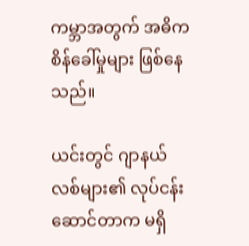ကမ္ဘာအတွက် အဓိက စိန်ခေါ်မှုများ ဖြစ်နေသည်။

ယင်းတွင် ဂျာနယ်လစ်များ၏ လုပ်ငန်းဆောင်တာက မရှိ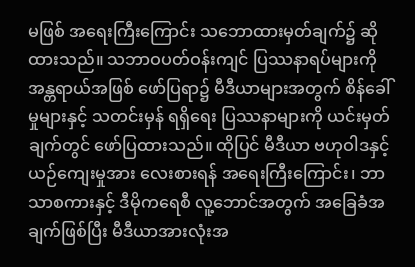မဖြစ် အရေးကြီးကြောင်း သဘောထားမှတ်ချက်၌ ဆိုထားသည်။ သဘာဝပတ်ဝန်းကျင် ပြဿနာရပ်များကို အန္တရာယ်အဖြစ် ဖော်ပြရာ၌ မီဒီယာများအတွက် စိန်ခေါ်မှုများနှင့် သတင်းမှန် ရရှိရေး ပြဿနာများကို ယင်းမှတ်ချက်တွင် ဖော်ပြထားသည်။ ထိုပြင် မီဒီယာ ဗဟုဝါဒနှင့် ယဉ်ကျေးမှုအား လေးစားရန် အရေးကြီးကြောင်း၊ ဘာသာစကားနှင့် ဒီမိုကရေစီ လူ့ဘောင်အတွက် အခြေခံအချက်ဖြစ်ပြီး မီဒီယာအားလုံးအ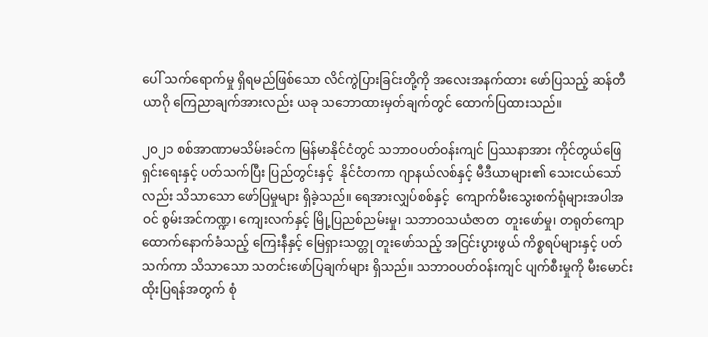ပေါ် သက်ရောက်မှု ရှိရမည်ဖြစ်သော လိင်ကွဲပြားခြင်းတို့ကို အလေးအနက်ထား ဖော်ပြသည့် ဆန်တီယာဂို ကြေညာချက်အားလည်း ယခု သဘောထားမှတ်ချက်တွင် ထောက်ပြထားသည်။

၂၀၂၁ စစ်အာဏာမသိမ်းခင်က မြန်မာနိုင်ငံတွင် သဘာဝပတ်ဝန်းကျင် ပြဿနာအား ကိုင်တွယ်ဖြေရှင်းရေးနှင့် ပတ်သက်ပြီး ပြည်တွင်းနှင့်  နိုင်ငံတကာ ဂျာနယ်လစ်နှင့် မီဒီယာများ၏ သေးငယ်သော်လည်း သိသာသော ဖော်ပြမှုများ ရှိခဲ့သည်။ ရေအားလျှပ်စစ်နှင့်  ကျောက်မီးသွေးစက်ရုံများအပါအဝင် စွမ်းအင်ကဏ္ဍ၊ ကျေးလက်နှင့် မြို့ပြညစ်ညမ်းမှု၊ သဘာဝသယံဇာတ  တူးဖော်မှု၊ တရုတ်ကျောထောက်နောက်ခံသည့် ကြေးနီနှင့် မြေရှားသတ္တု တူးဖော်သည့် အငြင်းပွားဖွယ် ကိစ္စရပ်များနှင့် ပတ်သက်ကာ သိသာသော သတင်းဖော်ပြချက်များ ရှိသည်။ သဘာဝပတ်ဝန်းကျင် ပျက်စီးမှုကို မီးမောင်းထိုးပြရန်အတွက် စုံ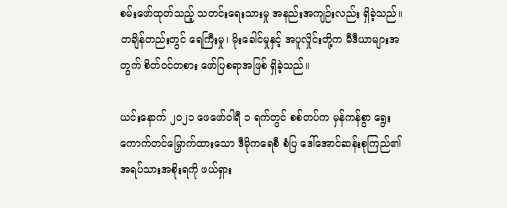စမ်းဖော်ထုတ်သည့် သတင်းရေးသားမှု အနည်းအကျဉ်းလည်း ရှိခဲ့သည်။ တချိန်တည်းတွင် ရေကြီးမှု၊ မိုးခေါင်မှုနှင့် အပူလှိုင်းတို့က မီဒီယာများအတွက် စိတ်ဝင်တစား ဖော်ပြစရာအဖြစ် ရှိခဲ့သည်။

ယင်းနောက် ၂၀၂၁ ဖေဖော်ဝါရီ ၁ ရက်တွင် စစ်တပ်က မှန်ကန်စွာ ရွေးကောက်တင်မြှောက်ထားသော ဒီမိုကရေစီ စံပြ ဒေါ်အောင်ဆန်းစုကြည်၏ အရပ်သားအစိုးရကို ဖယ်ရှား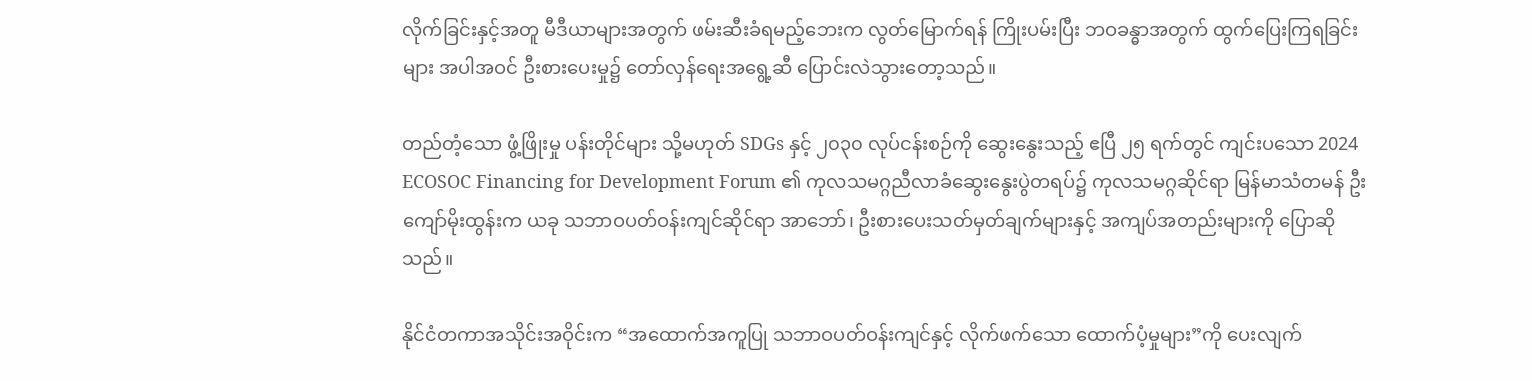လိုက်ခြင်းနှင့်အတူ မီဒီယာများအတွက် ဖမ်းဆီးခံရမည့်ဘေးက လွတ်မြောက်ရန် ကြိုးပမ်းပြီး ဘဝခန္ဓာအတွက် ထွက်ပြေးကြရခြင်းများ အပါအဝင် ဦးစားပေးမှု၌ တော်လှန်ရေးအရွေ့ဆီ ပြောင်းလဲသွားတော့သည်။

တည်တံ့သော ဖွံ့ဖြိုးမှု ပန်းတိုင်များ သို့မဟုတ် SDGs နှင့် ၂၀၃၀ လုပ်ငန်းစဉ်ကို ဆွေးနွေးသည့် ဧပြီ ၂၅ ရက်တွင် ကျင်းပသော 2024 ECOSOC Financing for Development Forum ၏ ကုလသမဂ္ဂညီလာခံဆွေးနွေးပွဲတရပ်၌ ကုလသမဂ္ဂဆိုင်ရာ မြန်မာသံတမန် ဦးကျော်မိုးထွန်းက ယခု သဘာဝပတ်ဝန်းကျင်ဆိုင်ရာ အာဘော်၊ ဦးစားပေးသတ်မှတ်ချက်များနှင့် အကျပ်အတည်းများကို ပြောဆိုသည်။

နိုင်ငံတကာအသိုင်းအဝိုင်းက “အထောက်အကူပြု သဘာဝပတ်ဝန်းကျင်နှင့် လိုက်ဖက်သော ထောက်ပံ့မှုများ”ကို ပေးလျက်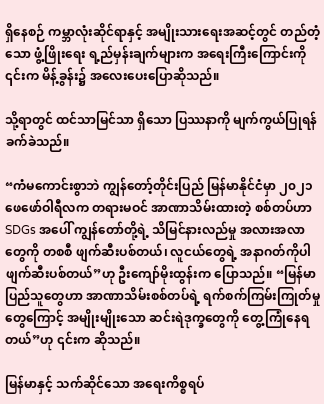ရှိနေစဉ် ကမ္ဘာလုံးဆိုင်ရာနှင့် အမျိုးသားရေးအဆင့်တွင် တည်တံ့သော ဖွံ့ဖြိုးရေး ရ့ည်မှန်းချက်များက အရေးကြီးကြောင်းကို ၎င်းက မိန့်ခွန်း၌ အလေးပေးပြောဆိုသည်။

သို့ရာတွင် ထင်သာမြင်သာ ရှိသော ပြဿနာကို မျက်ကွယ်ပြုရန် ခက်ခဲသည်။

“ကံမကောင်းစွာဘဲ ကျွန်တော့်တိုင်းပြည် မြန်မာနိုင်ငံမှာ ၂၀၂၁ ဖေဖော်ဝါရီလက တရားမဝင် အာဏာသိမ်းထားတဲ့ စစ်တပ်ဟာ SDGs အပေါ် ကျွန်တော်တို့ရဲ့ သိမြင်နားလည်မှု အလားအလာတွေကို တစစီ ဖျက်ဆီးပစ်တယ်၊ လူငယ်တွေရဲ့ အနာဂတ်ကိုပါ ဖျက်ဆီးပစ်တယ်”ဟု ဦးကျော်မိုးထွန်းက ပြောသည်။ “မြန်မာပြည်သူတွေဟာ အာဏာသိမ်းစစ်တပ်ရဲ့ ရက်စက်ကြမ်းကြုတ်မှုတွေကြောင့် အမျိုးမျိုးသော ဆင်းရဲဒုက္ခတွေကို တွေ့ကြုံနေရတယ်”ဟု ၎င်းက ဆိုသည်။

မြန်မာနှင့် သက်ဆိုင်သော အရေးကိစ္စရပ်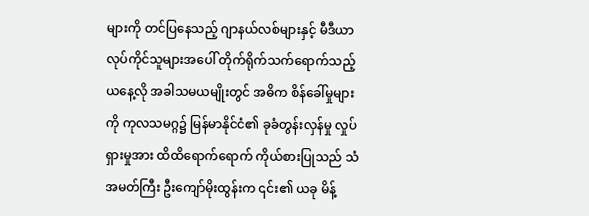များကို တင်ပြနေသည့် ဂျာနယ်လစ်များနှင့် မီဒီယာလုပ်ကိုင်သူများအပေါ် တိုက်ရိုက်သက်ရောက်သည့် ယနေ့လို အခါသမယမျိုးတွင် အဓိက စိန်ခေါ်မှုများကို ကုလသမဂ္ဂ၌ မြန်မာနိုင်ငံ၏ ခုခံတွန်းလှန်မှု လှုပ်ရှားမှုအား ထိထိရောက်ရောက် ကိုယ်စားပြုသည် သံအမတ်ကြီး ဦးကျော်မိုးထွန်းက ၎င်း၏ ယခု မိန့်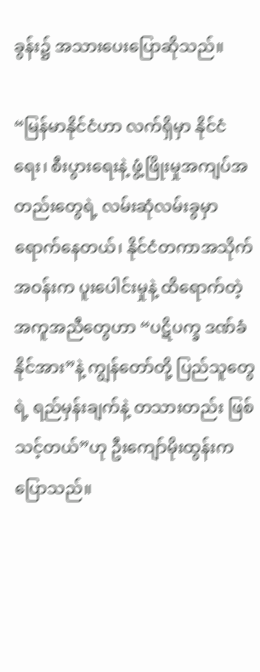ခွန်း၌ အသားပေးပြောဆိုသည်။

“မြန်မာနိုင်ငံဟာ လက်ရှိမှာ နိုင်ငံရေး၊ စီးပွားရေးနဲ့ ဖွံ့ဖြိုးမှုအကျပ်အတည်းတွေရဲ့ လမ်းဆုံလမ်းခွမှာ ရောက်နေတယ်၊ နိုင်ငံတကာအသိုက်အဝန်းက ပူးပေါင်းမှုနဲ့ ထိရောက်တဲ့ အကူအညီတွေဟာ “ပဋိပက္ခ ဒဏ်ခံနိုင်အား”နဲ့ ကျွန်တော်တို့ ပြည်သူတွေရဲ့ ရည်မှန်းချက်နဲ့ တသားတည်း ဖြစ်သင့်တယ်”ဟု ဦးကျော်မိုးထွန်းက ပြောသည်။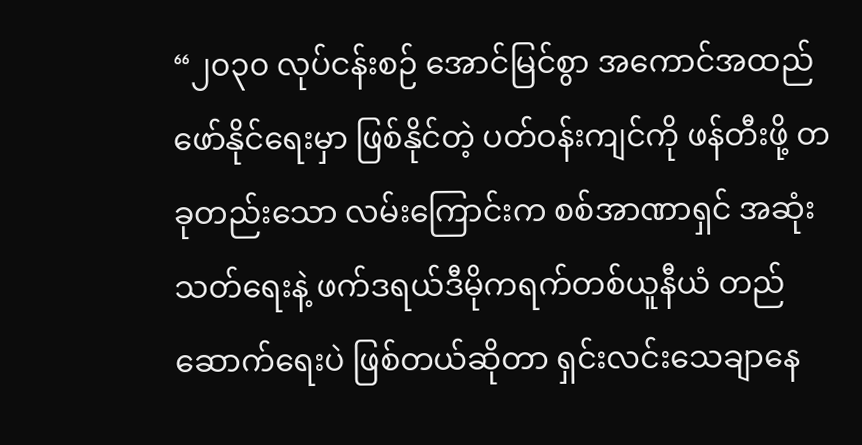“၂၀၃၀ လုပ်ငန်းစဉ် အောင်မြင်စွာ အကောင်အထည် ဖော်နိုင်ရေးမှာ ဖြစ်နိုင်တဲ့ ပတ်ဝန်းကျင်ကို ဖန်တီးဖို့ တခုတည်းသော လမ်းကြောင်းက စစ်အာဏာရှင် အဆုံးသတ်ရေးနဲ့ ဖက်ဒရယ်ဒီမိုကရက်တစ်ယူနီယံ တည်ဆောက်ရေးပဲ ဖြစ်တယ်ဆိုတာ ရှင်းလင်းသေချာနေ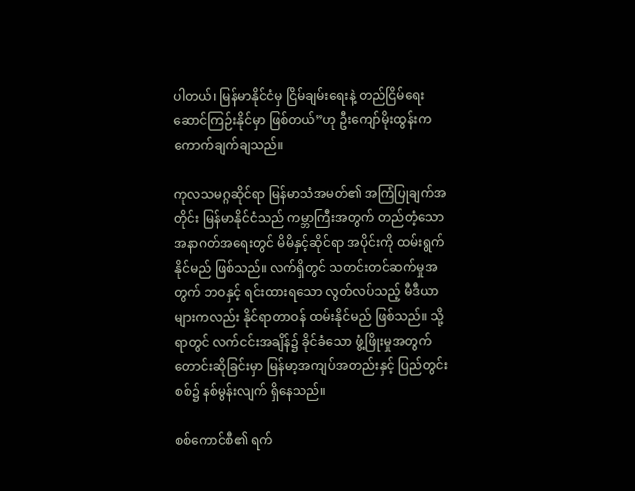ပါတယ်၊ မြန်မာနိုင်ငံမှ ငြိမ်ချမ်းရေးနဲ့ တည်ငြိမ်ရေး ဆောင်ကြဉ်းနိုင်မှာ ဖြစ်တယ်”ဟု ဦးကျော်မိုးထွန်းက ကောက်ချက်ချသည်။

ကုလသမဂ္ဂဆိုင်ရာ မြန်မာသံအမတ်၏ အကြံပြုချက်အတိုင်း မြန်မာနိုင်ငံသည် ကမ္ဘာကြီးအတွက် တည်တံ့သော အနာဂတ်အရေးတွင် မိမိနှင့်ဆိုင်ရာ အပိုင်းကို ထမ်းရွက်နိုင်မည် ဖြစ်သည်။ လက်ရှိတွင် သတင်းတင်ဆက်မှုအတွက် ဘဝနှင့် ရင်းထားရသော လွတ်လပ်သည့် မီဒီယာများကလည်း နိုင်ရာတာဝန် ထမ်းနိုင်မည် ဖြစ်သည်။ သို့ရာတွင် လက်ငင်းအချိန်၌ ခိုင်ခံသော ဖွံ့ဖြိုးမှုအတွက် တောင်းဆိုခြင်းမှာ မြန်မာ့အကျပ်အတည်းနှင့် ပြည်တွင်းစစ်၌ နစ်မွန်းလျက် ရှိနေသည်။

စစ်ကောင်စီ၏ ရက်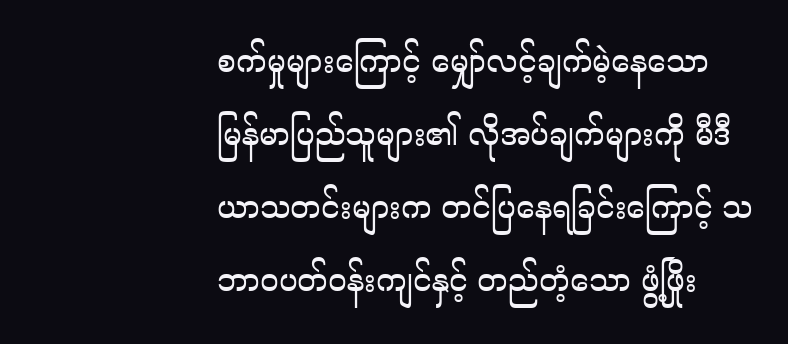စက်မှုများကြောင့် မျှော်လင့်ချက်မဲ့နေသော မြန်မာပြည်သူများ၏ လိုအပ်ချက်များကို မီဒီယာသတင်းများက တင်ပြနေရခြင်းကြောင့် သဘာဝပတ်ဝန်းကျင်နှင့် တည်တံ့သော ဖွံ့ဖြိုး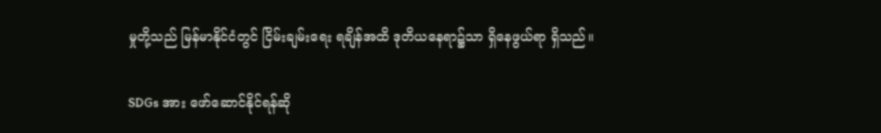မှုတို့သည် မြန်မာနိုင်ငံတွင် ငြိမ်းချမ်းရေး ရချိန်အထိ ဒုတိယနေရာ၌သာ ရှိနေဖွယ်ရာ ရှိသည်။

SDGs အား ဖော်ဆောင်နိုင်ရန်ဆို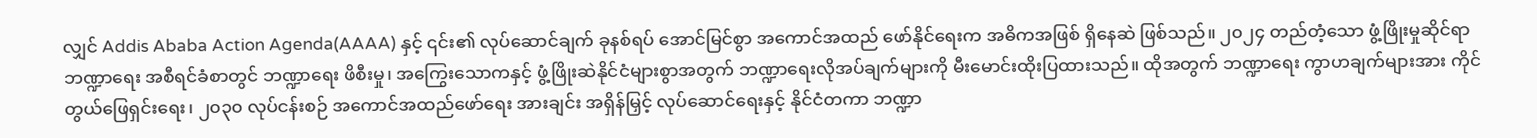လျှင် Addis Ababa Action Agenda(AAAA) နှင့် ၎င်း၏ လုပ်ဆောင်ချက် ခုနစ်ရပ် အောင်မြင်စွာ အကောင်အထည် ဖော်နိုင်ရေးက အဓိကအဖြစ် ရှိနေဆဲ ဖြစ်သည်။ ၂၀၂၄ တည်တံ့သော ဖွံ့ဖြိုးမှုဆိုင်ရာ ဘဏ္ဍာရေး အစီရင်ခံစာတွင် ဘဏ္ဍာရေး ဖိစီးမှု၊ အကြွေးသောကနှင့် ဖွံ့ဖြိုးဆဲနိုင်ငံများစွာအတွက် ဘဏ္ဍာရေးလိုအပ်ချက်များကို မီးမောင်းထိုးပြထားသည်။ ထိုအတွက် ဘဏ္ဍာရေး ကွာဟချက်များအား ကိုင်တွယ်ဖြေရှင်းရေး၊ ၂၀၃၀ လုပ်ငန်းစဉ် အကောင်အထည်ဖော်ရေး အားချင်း အရှိန်မြှင့် လုပ်ဆောင်ရေးနှင့် နိုင်ငံတကာ ဘဏ္ဍာ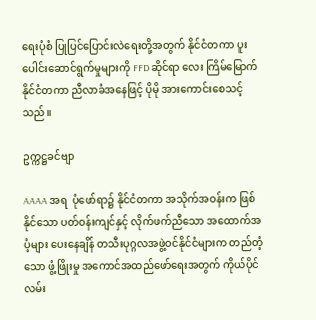ရေးပုံစံ ပြုပြင်ပြောင်းလဲရေးတို့အတွက် နိုင်ငံတကာ ပူးပေါင်းဆောင်ရွက်မှုများကို FFD ဆိုင်ရာ လေး ကြိမ်မြောက် နိုင်ငံတကာ ညီလာခံအနေဖြင့် ပိုမို အားကောင်းစေသင့်သည်။

ဥက္ကဋ္ဌခင်ဗျာ

AAAA အရ  ပုံဖော်ရာ၌ နိုင်ငံတကာ အသိုက်အဝန်းက ဖြစ်နိုင်သော ပတ်ဝန်းကျင်နှင့် လိုက်ဖက်ညီသော အထောက်အပံ့များ ပေးနေချိန် တသီးပုဂ္ဂလအဖွဲ့ဝင်နိုင်ငံများက တည်တံ့သော ဖွံ့ဖြိုးမှု အကောင်အထည်ဖော်ရေးအတွက် ကိုယ်ပိုင်လမ်း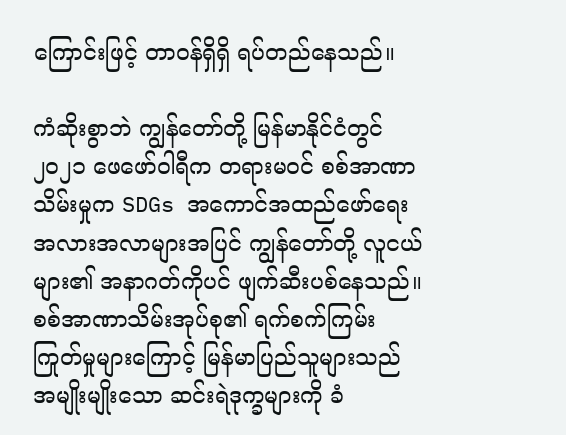ကြောင်းဖြင့် တာဝန်ရှိရှိ ရပ်တည်နေသည်။

ကံဆိုးစွာဘဲ ကျွန်တော်တို့ မြန်မာနိုင်ငံတွင် ၂၀၂၁ ဖေဖော်ဝါရီက တရားမဝင် စစ်အာဏာသိမ်းမှုက SDGs အကောင်အထည်ဖော်ရေး အလားအလာများအပြင် ကျွန်တော်တို့ လူငယ်များ၏ အနာဂတ်ကိုပင် ဖျက်ဆီးပစ်နေသည်။ စစ်အာဏာသိမ်းအုပ်စု၏ ရက်စက်ကြမ်းကြုတ်မှုများကြောင့် မြန်မာပြည်သူများသည် အမျိုးမျိုးသော ဆင်းရဲဒုက္ခများကို ခံ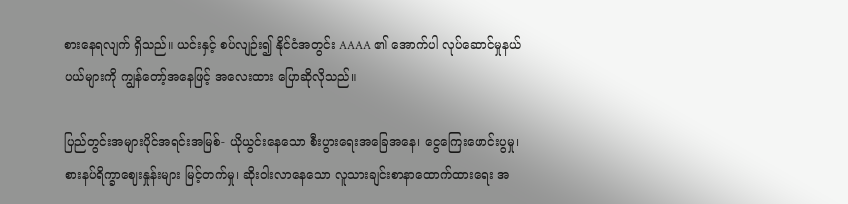စားနေရလျက် ရှိသည်။ ယင်းနှင့် စပ်လျဉ်း၍ နိုင်ငံအတွင်း AAAA ၏ အောက်ပါ လုပ်ဆောင်မှုနယ်ပယ်များကို ကျွန်တော့်အနေဖြင့် အလေးထား ပြောဆိုလိုသည်။

ပြည်တွင်းအများပိုင်အရင်းအမြစ်- ယိုယွင်းနေသော စီးပွားရေးအခြေအနေ၊ ငွေကြေးဖောင်းပွမှု၊ စားနပ်ရိက္ခာဈေးနှုန်းများ မြင့်တက်မှု၊ ဆိုးဝါးလာနေသော လူသားချင်းစာနာထောက်ထားရေး အ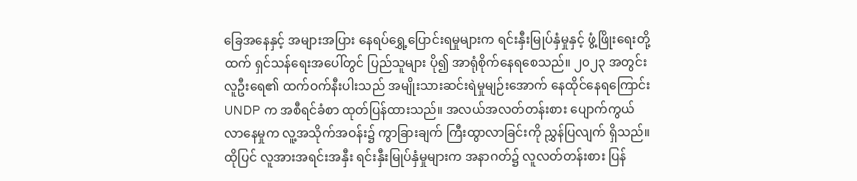ခြေအနေနှင့် အများအပြား နေရပ်ရွှေ့ပြောင်းရမှုများက ရင်းနှီးမြုပ်နှံမှုနှင့် ဖွံ့ဖြိုးရေးတို့ထက် ရှင်သန်ရေးအပေါ်တွင် ပြည်သူများ ပို၍ အာရုံစိုက်နေရစေသည်။ ၂၀၂၃ အတွင်း လူဦးရေ၏ ထက်ဝက်နီးပါးသည် အမျိုးသားဆင်းရဲမှုမျဉ်းအောက် နေထိုင်နေရကြောင်း UNDP က အစီရင်ခံစာ ထုတ်ပြန်ထားသည်။ အလယ်အလတ်တန်းစား ပျောက်ကွယ်လာနေမှုက လူ့အသိုက်အဝန်း၌ ကွာခြားချက် ကြီးထွာလာခြင်းကို ညွှန်ပြလျက် ရှိသည်။ ထိုပြင် လူအားအရင်းအနှီး ရင်းနှီးမြုပ်နှံမှုများက အနာဂတ်၌ လူလတ်တန်းစား ပြန်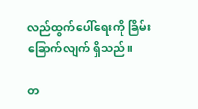လည်ထွက်ပေါ်ရေးကို ခြိမ်းခြောက်လျက် ရှိသည်။

တ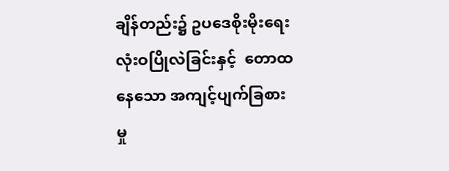ချိန်တည်း၌ ဥပဒေစိုးမိုးရေး လုံးဝပြိုလဲခြင်းနှင့်  တောထနေသော အကျင့်ပျက်ခြစားမှု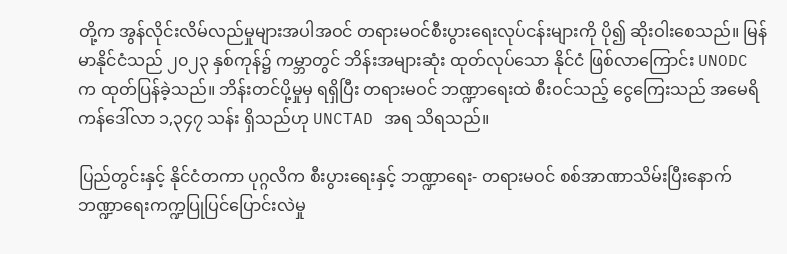တို့က အွန်လိုင်းလိမ်လည်မှုများအပါအဝင် တရားမဝင်စီးပွားရေးလုပ်ငန်းများကို ပို၍ ဆိုးဝါးစေသည်။ မြန်မာနိုင်ငံသည် ၂၀၂၃ နှစ်ကုန်၌ ကမ္ဘာတွင် ဘိန်းအများဆုံး ထုတ်လုပ်သော နိုင်ငံ ဖြစ်လာကြောင်း UNODC က ထုတ်ပြန်ခဲ့သည်။ ဘိန်းတင်ပို့မှုမှ ရရှိပြီး တရားမဝင် ဘဏ္ဍာရေးထဲ စီးဝင်သည့် ငွေကြေးသည် အမေရိကန်ဒေါ်လာ ၁,၃၄၇ သန်း ရှိသည်ဟု UNCTAD အရ သိရသည်။

ပြည်တွင်းနှင့် နိုင်ငံတကာ ပုဂ္ဂလိက စီးပွားရေးနှင့် ဘဏ္ဍာရေး- တရားမဝင် စစ်အာဏာသိမ်းပြီးနောက် ဘဏ္ဍာရေးကက္ဍပြုပြင်ပြောင်းလဲမှု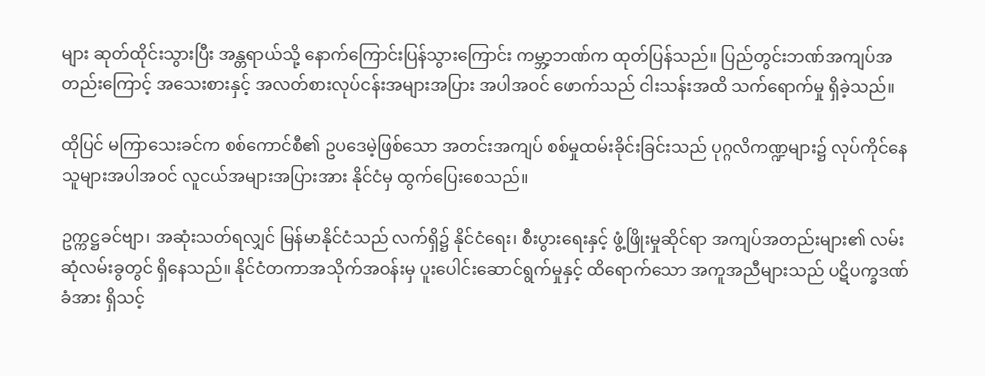များ ဆုတ်ထိုင်းသွားပြီး အန္တရာယ်သို့ နောက်ကြောင်းပြန်သွားကြောင်း ကမ္ဘာ့ဘဏ်က ထုတ်ပြန်သည်။ ပြည်တွင်းဘဏ်အကျပ်အတည်းကြောင့် အသေးစားနှင့် အလတ်စားလုပ်ငန်းအများအပြား အပါအဝင် ဖောက်သည် ငါးသန်းအထိ သက်ရောက်မှု ရှိခဲ့သည်။

ထိုပြင် မကြာသေးခင်က စစ်ကောင်စီ၏ ဥပဒေမဲ့ဖြစ်သော အတင်းအကျပ် စစ်မှုထမ်းခိုင်းခြင်းသည် ပုဂ္ဂလိကဏ္ဍများ၌ လုပ်ကိုင်နေသူများအပါအဝင် လူငယ်အများအပြားအား နိုင်ငံမှ ထွက်ပြေးစေသည်။

ဥက္ကဋ္ဌခင်ဗျာ၊ အဆုံးသတ်ရလျှင် မြန်မာနိုင်ငံသည် လက်ရှိ၌ နိုင်ငံရေး၊ စီးပွားရေးနှင့် ဖွံ့ဖြိုးမှုဆိုင်ရာ အကျပ်အတည်းများ၏ လမ်းဆုံလမ်းခွတွင် ရှိနေသည်။ နိုင်ငံတကာအသိုက်အဝန်းမှ ပူးပေါင်းဆောင်ရွက်မှုနှင့် ထိရောက်သော အကူအညီများသည် ပဋိပက္ခဒဏ်ခံအား ရှိသင့်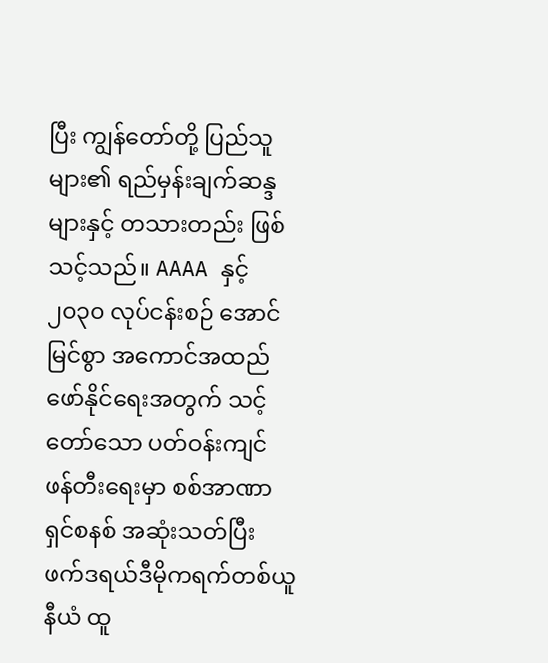ပြီး ကျွန်တော်တို့ ပြည်သူများ၏ ရည်မှန်းချက်ဆန္ဒများနှင့် တသားတည်း ဖြစ်သင့်သည်။ AAAA နှင့် ၂၀၃၀ လုပ်ငန်းစဉ် အောင်မြင်စွာ အကောင်အထည်ဖော်နိုင်ရေးအတွက် သင့်တော်သော ပတ်ဝန်းကျင် ဖန်တီးရေးမှာ စစ်အာဏာရှင်စနစ် အဆုံးသတ်ပြီး ဖက်ဒရယ်ဒီမိုကရက်တစ်ယူနီယံ ထူ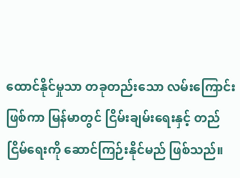ထောင်နိုင်မှုသာ တခုတည်းသော လမ်းကြောင်းဖြစ်ကာ မြန်မာတွင် ငြိမ်းချမ်းရေးနှင့် တည်ငြိမ်ရေးကို ဆောင်ကြဉ်းနိုင်မည် ဖြစ်သည်။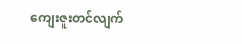ကျေးဇူးတင်လျက်